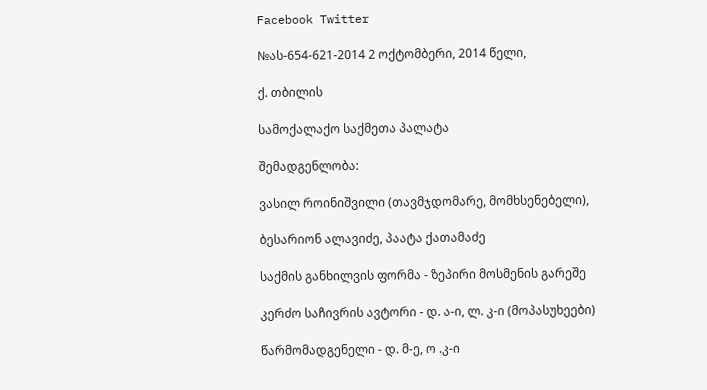Facebook Twitter

№ას-654-621-2014 2 ოქტომბერი, 2014 წელი,

ქ. თბილის

სამოქალაქო საქმეთა პალატა

შემადგენლობა:

ვასილ როინიშვილი (თავმჯდომარე, მომხსენებელი),

ბესარიონ ალავიძე, პაატა ქათამაძე

საქმის განხილვის ფორმა - ზეპირი მოსმენის გარეშე

კერძო საჩივრის ავტორი - დ. ა-ი, ლ. კ-ი (მოპასუხეები)

წარმომადგენელი - დ. მ-ე, ო .კ-ი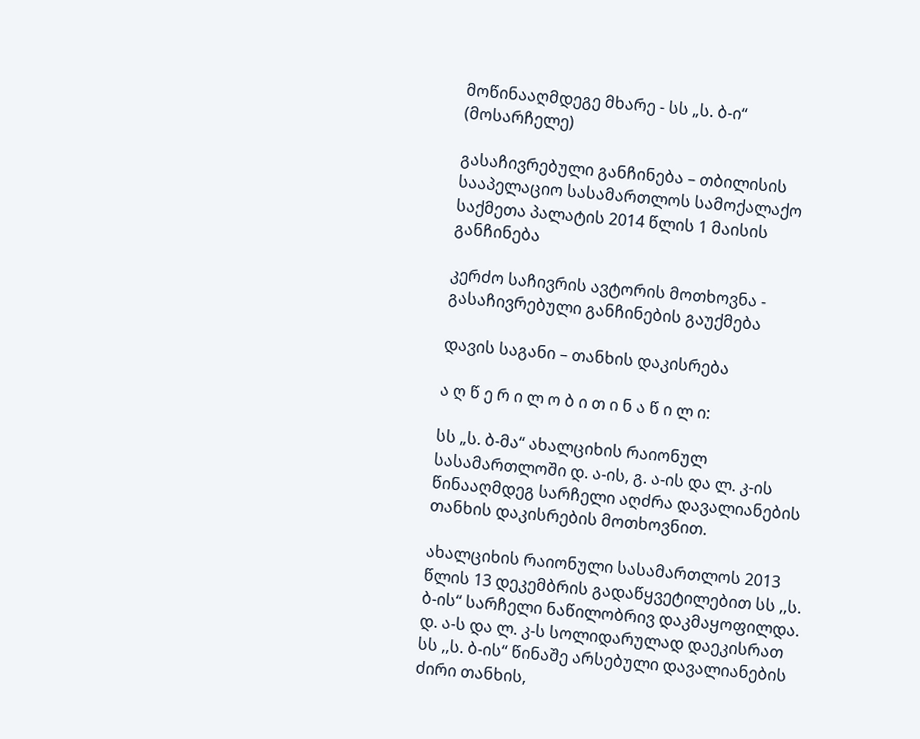მოწინააღმდეგე მხარე - სს „ს. ბ-ი“ (მოსარჩელე)

გასაჩივრებული განჩინება – თბილისის სააპელაციო სასამართლოს სამოქალაქო საქმეთა პალატის 2014 წლის 1 მაისის განჩინება

კერძო საჩივრის ავტორის მოთხოვნა - გასაჩივრებული განჩინების გაუქმება

დავის საგანი – თანხის დაკისრება

ა ღ წ ე რ ი ლ ო ბ ი თ ი ნ ა წ ი ლ ი:

სს „ს. ბ-მა“ ახალციხის რაიონულ სასამართლოში დ. ა-ის, გ. ა-ის და ლ. კ-ის წინააღმდეგ სარჩელი აღძრა დავალიანების თანხის დაკისრების მოთხოვნით.

ახალციხის რაიონული სასამართლოს 2013 წლის 13 დეკემბრის გადაწყვეტილებით სს ,,ს. ბ-ის“ სარჩელი ნაწილობრივ დაკმაყოფილდა. დ. ა-ს და ლ. კ-ს სოლიდარულად დაეკისრათ სს ,,ს. ბ-ის“ წინაშე არსებული დავალიანების ძირი თანხის,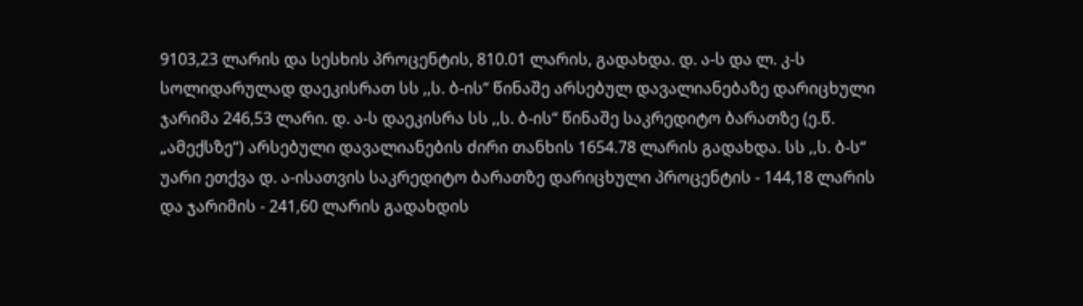9103,23 ლარის და სესხის პროცენტის, 810.01 ლარის, გადახდა. დ. ა-ს და ლ. კ-ს სოლიდარულად დაეკისრათ სს ,,ს. ბ-ის“ წინაშე არსებულ დავალიანებაზე დარიცხული ჯარიმა 246,53 ლარი. დ. ა-ს დაეკისრა სს ,,ს. ბ-ის“ წინაშე საკრედიტო ბარათზე (ე.წ. „ამექსზე“) არსებული დავალიანების ძირი თანხის 1654.78 ლარის გადახდა. სს ,,ს. ბ-ს“ უარი ეთქვა დ. ა-ისათვის საკრედიტო ბარათზე დარიცხული პროცენტის - 144,18 ლარის და ჯარიმის - 241,60 ლარის გადახდის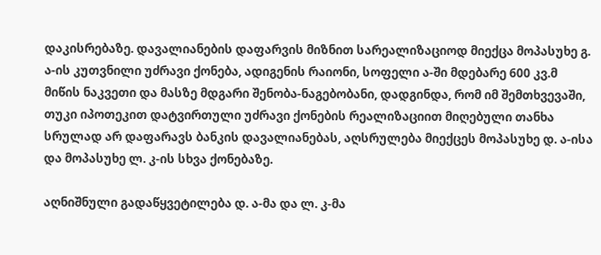დაკისრებაზე. დავალიანების დაფარვის მიზნით სარეალიზაციოდ მიექცა მოპასუხე გ. ა-ის კუთვნილი უძრავი ქონება, ადიგენის რაიონი, სოფელი ა-ში მდებარე 600 კვ.მ მიწის ნაკვეთი და მასზე მდგარი შენობა-ნაგებობანი, დადგინდა, რომ იმ შემთხვევაში, თუკი იპოთეკით დატვირთული უძრავი ქონების რეალიზაციით მიღებული თანხა სრულად არ დაფარავს ბანკის დავალიანებას, აღსრულება მიექცეს მოპასუხე დ. ა-ისა და მოპასუხე ლ. კ-ის სხვა ქონებაზე.

აღნიშნული გადაწყვეტილება დ. ა-მა და ლ. კ-მა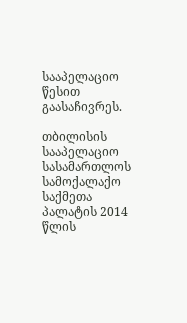სააპელაციო წესით გაასაჩივრეს.

თბილისის სააპელაციო სასამართლოს სამოქალაქო საქმეთა პალატის 2014 წლის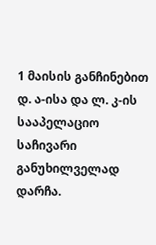1 მაისის განჩინებით დ. ა-ისა და ლ. კ-ის სააპელაციო საჩივარი განუხილველად დარჩა.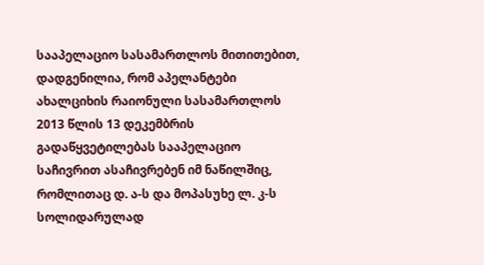სააპელაციო სასამართლოს მითითებით, დადგენილია, რომ აპელანტები ახალციხის რაიონული სასამართლოს 2013 წლის 13 დეკემბრის გადაწყვეტილებას სააპელაციო საჩივრით ასაჩივრებენ იმ ნაწილშიც, რომლითაც დ. ა-ს და მოპასუხე ლ. კ-ს სოლიდარულად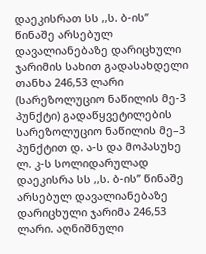დაეკისრათ სს ,,ს. ბ-ის’’ წინაშე არსებულ დავალიანებაზე დარიცხული ჯარიმის სახით გადასახდელი თანხა 246,53 ლარი (სარეზოლუციო ნაწილის მე-3 პუნქტი) გადაწყვეტილების სარეზოლუციო ნაწილის მე–3 პუნქტით დ. ა-ს და მოპასუხე ლ. კ-ს სოლიდარულად დაეკისრა სს ,,ს. ბ-ის’’ წინაშე არსებულ დავალიანებაზე დარიცხული ჯარიმა 246,53 ლარი. აღნიშნული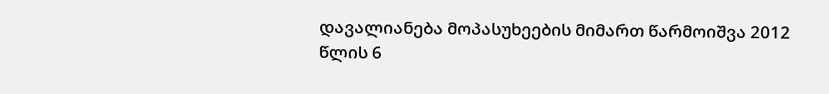დავალიანება მოპასუხეების მიმართ წარმოიშვა 2012 წლის 6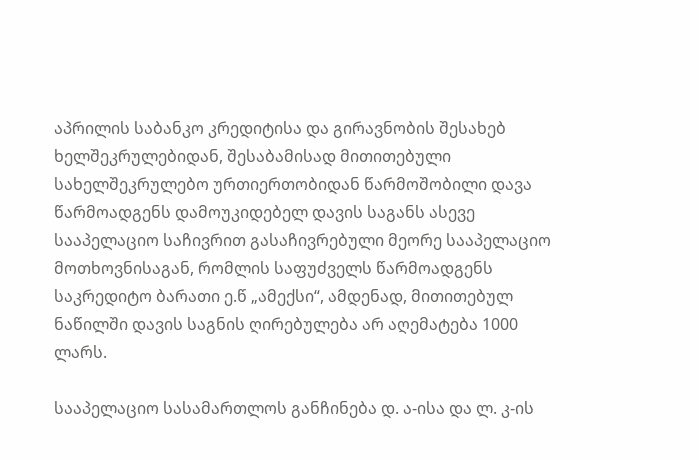აპრილის საბანკო კრედიტისა და გირავნობის შესახებ ხელშეკრულებიდან, შესაბამისად მითითებული სახელშეკრულებო ურთიერთობიდან წარმოშობილი დავა წარმოადგენს დამოუკიდებელ დავის საგანს ასევე სააპელაციო საჩივრით გასაჩივრებული მეორე სააპელაციო მოთხოვნისაგან, რომლის საფუძველს წარმოადგენს საკრედიტო ბარათი ე.წ „ამექსი“, ამდენად, მითითებულ ნაწილში დავის საგნის ღირებულება არ აღემატება 1000 ლარს.

სააპელაციო სასამართლოს განჩინება დ. ა-ისა და ლ. კ-ის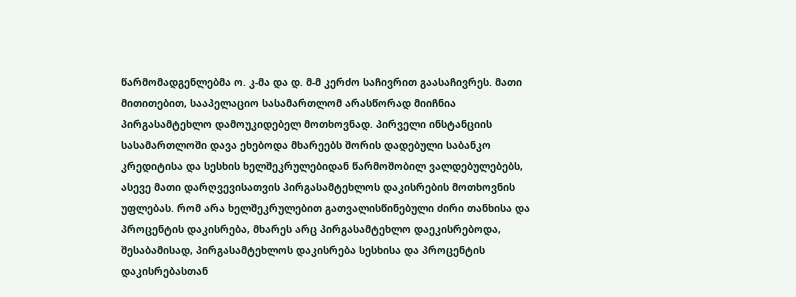წარმომადგენლებმა ო. კ-მა და დ. მ-მ კერძო საჩივრით გაასაჩივრეს. მათი მითითებით, სააპელაციო სასამართლომ არასწორად მიიჩნია პირგასამტეხლო დამოუკიდებელ მოთხოვნად. პირველი ინსტანციის სასამართლოში დავა ეხებოდა მხარეებს შორის დადებული საბანკო კრედიტისა და სესხის ხელშეკრულებიდან წარმოშობილ ვალდებულებებს, ასევე მათი დარღვევისათვის პირგასამტეხლოს დაკისრების მოთხოვნის უფლებას. რომ არა ხელშეკრულებით გათვალისწინებული ძირი თანხისა და პროცენტის დაკისრება, მხარეს არც პირგასამტეხლო დაეკისრებოდა, შესაბამისად, პირგასამტეხლოს დაკისრება სესხისა და პროცენტის დაკისრებასთან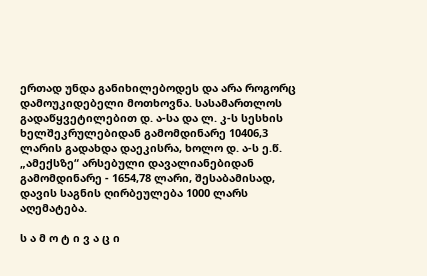ერთად უნდა განიხილებოდეს და არა როგორც დამოუკიდებელი მოთხოვნა. სასამართლოს გადაწყვეტილებით დ. ა-სა და ლ. კ-ს სესხის ხელშეკრულებიდან გამომდინარე 10406,3 ლარის გადახდა დაეკისრა, ხოლო დ. ა-ს ე.წ. „ამექსზე“ არსებული დავალიანებიდან გამომდინარე - 1654,78 ლარი, შესაბამისად, დავის საგნის ღირბეულება 1000 ლარს აღემატება.

ს ა მ ო ტ ი ვ ა ც ი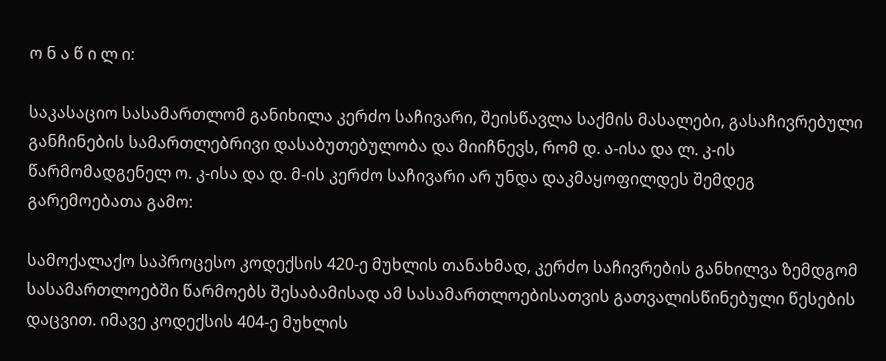ო ნ ა წ ი ლ ი:

საკასაციო სასამართლომ განიხილა კერძო საჩივარი, შეისწავლა საქმის მასალები, გასაჩივრებული განჩინების სამართლებრივი დასაბუთებულობა და მიიჩნევს, რომ დ. ა-ისა და ლ. კ-ის წარმომადგენელ ო. კ-ისა და დ. მ-ის კერძო საჩივარი არ უნდა დაკმაყოფილდეს შემდეგ გარემოებათა გამო:

სამოქალაქო საპროცესო კოდექსის 420-ე მუხლის თანახმად, კერძო საჩივრების განხილვა ზემდგომ სასამართლოებში წარმოებს შესაბამისად ამ სასამართლოებისათვის გათვალისწინებული წესების დაცვით. იმავე კოდექსის 404-ე მუხლის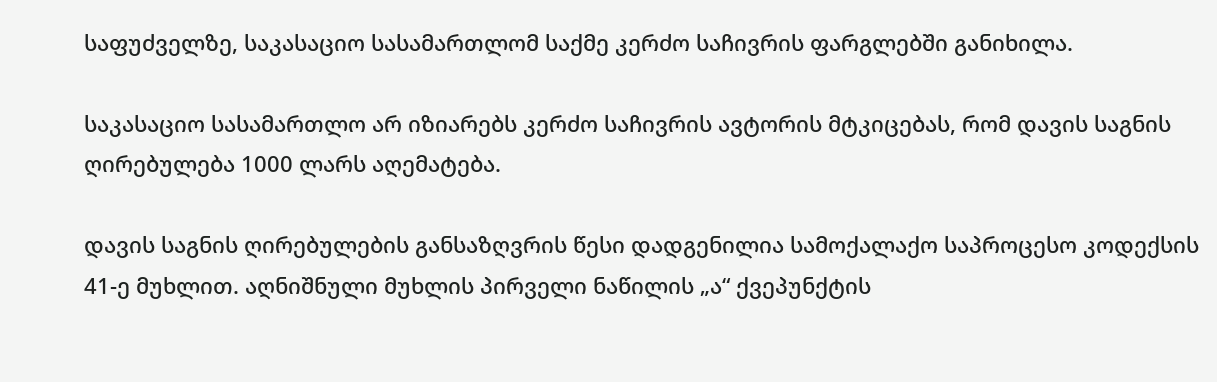საფუძველზე, საკასაციო სასამართლომ საქმე კერძო საჩივრის ფარგლებში განიხილა.

საკასაციო სასამართლო არ იზიარებს კერძო საჩივრის ავტორის მტკიცებას, რომ დავის საგნის ღირებულება 1000 ლარს აღემატება.

დავის საგნის ღირებულების განსაზღვრის წესი დადგენილია სამოქალაქო საპროცესო კოდექსის 41-ე მუხლით. აღნიშნული მუხლის პირველი ნაწილის „ა“ ქვეპუნქტის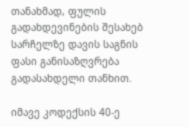თანახმად, ფულის გადახდევინების შესახებ სარჩელზე დავის საგნის ფასი განისაზღვრება გადასახდელი თანხით.

იმავე კოდექსის 40-ე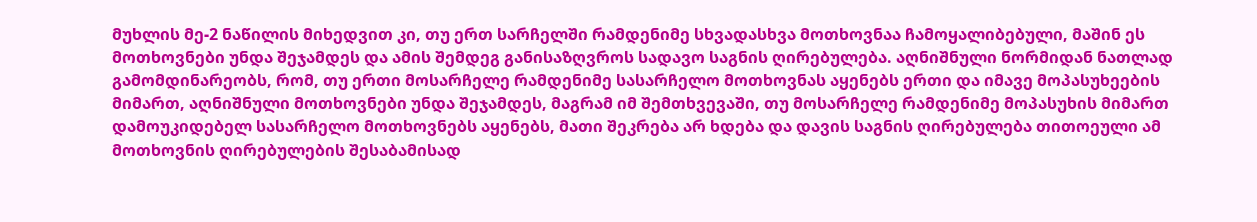მუხლის მე-2 ნაწილის მიხედვით კი, თუ ერთ სარჩელში რამდენიმე სხვადასხვა მოთხოვნაა ჩამოყალიბებული, მაშინ ეს მოთხოვნები უნდა შეჯამდეს და ამის შემდეგ განისაზღვროს სადავო საგნის ღირებულება. აღნიშნული ნორმიდან ნათლად გამომდინარეობს, რომ, თუ ერთი მოსარჩელე რამდენიმე სასარჩელო მოთხოვნას აყენებს ერთი და იმავე მოპასუხეების მიმართ, აღნიშნული მოთხოვნები უნდა შეჯამდეს, მაგრამ იმ შემთხვევაში, თუ მოსარჩელე რამდენიმე მოპასუხის მიმართ დამოუკიდებელ სასარჩელო მოთხოვნებს აყენებს, მათი შეკრება არ ხდება და დავის საგნის ღირებულება თითოეული ამ მოთხოვნის ღირებულების შესაბამისად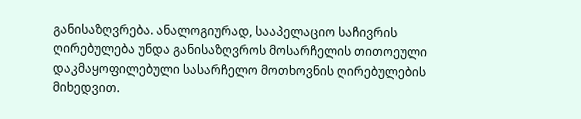განისაზღვრება. ანალოგიურად, სააპელაციო საჩივრის ღირებულება უნდა განისაზღვროს მოსარჩელის თითოეული დაკმაყოფილებული სასარჩელო მოთხოვნის ღირებულების მიხედვით.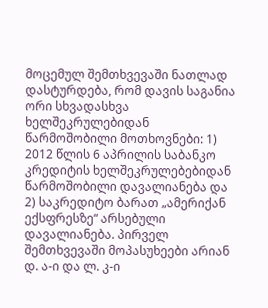მოცემულ შემთხვევაში ნათლად დასტურდება, რომ დავის საგანია ორი სხვადასხვა ხელშეკრულებიდან წარმოშობილი მოთხოვნები: 1) 2012 წლის 6 აპრილის საბანკო კრედიტის ხელშეკრულებებიდან წარმოშობილი დავალიანება და 2) საკრედიტო ბარათ „ამერიქან ექსფრესზე“ არსებული დავალიანება. პირველ შემთხვევაში მოპასუხეები არიან დ. ა-ი და ლ. კ-ი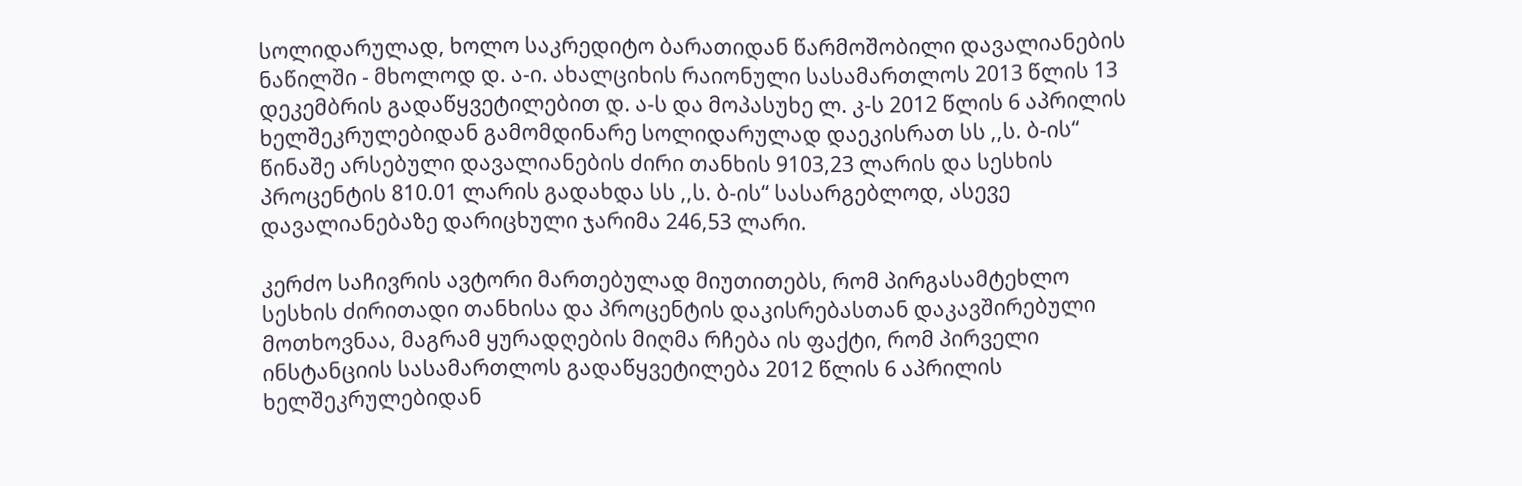სოლიდარულად, ხოლო საკრედიტო ბარათიდან წარმოშობილი დავალიანების ნაწილში - მხოლოდ დ. ა-ი. ახალციხის რაიონული სასამართლოს 2013 წლის 13 დეკემბრის გადაწყვეტილებით დ. ა-ს და მოპასუხე ლ. კ-ს 2012 წლის 6 აპრილის ხელშეკრულებიდან გამომდინარე სოლიდარულად დაეკისრათ სს ,,ს. ბ-ის“ წინაშე არსებული დავალიანების ძირი თანხის 9103,23 ლარის და სესხის პროცენტის 810.01 ლარის გადახდა სს ,,ს. ბ-ის“ სასარგებლოდ, ასევე დავალიანებაზე დარიცხული ჯარიმა 246,53 ლარი.

კერძო საჩივრის ავტორი მართებულად მიუთითებს, რომ პირგასამტეხლო სესხის ძირითადი თანხისა და პროცენტის დაკისრებასთან დაკავშირებული მოთხოვნაა, მაგრამ ყურადღების მიღმა რჩება ის ფაქტი, რომ პირველი ინსტანციის სასამართლოს გადაწყვეტილება 2012 წლის 6 აპრილის ხელშეკრულებიდან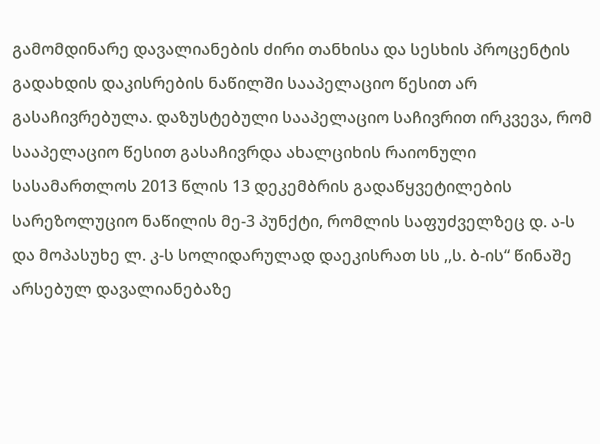გამომდინარე დავალიანების ძირი თანხისა და სესხის პროცენტის გადახდის დაკისრების ნაწილში სააპელაციო წესით არ გასაჩივრებულა. დაზუსტებული სააპელაციო საჩივრით ირკვევა, რომ სააპელაციო წესით გასაჩივრდა ახალციხის რაიონული სასამართლოს 2013 წლის 13 დეკემბრის გადაწყვეტილების სარეზოლუციო ნაწილის მე-3 პუნქტი, რომლის საფუძველზეც დ. ა-ს და მოპასუხე ლ. კ-ს სოლიდარულად დაეკისრათ სს ,,ს. ბ-ის“ წინაშე არსებულ დავალიანებაზე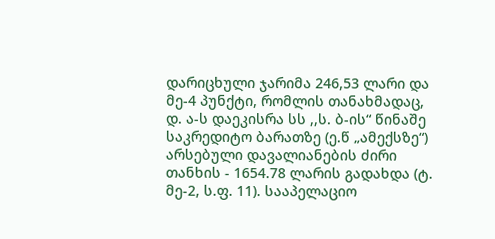დარიცხული ჯარიმა 246,53 ლარი და მე-4 პუნქტი, რომლის თანახმადაც, დ. ა-ს დაეკისრა სს ,,ს. ბ-ის“ წინაშე საკრედიტო ბარათზე (ე.წ „ამექსზე“) არსებული დავალიანების ძირი თანხის - 1654.78 ლარის გადახდა (ტ. მე-2, ს.ფ. 11). სააპელაციო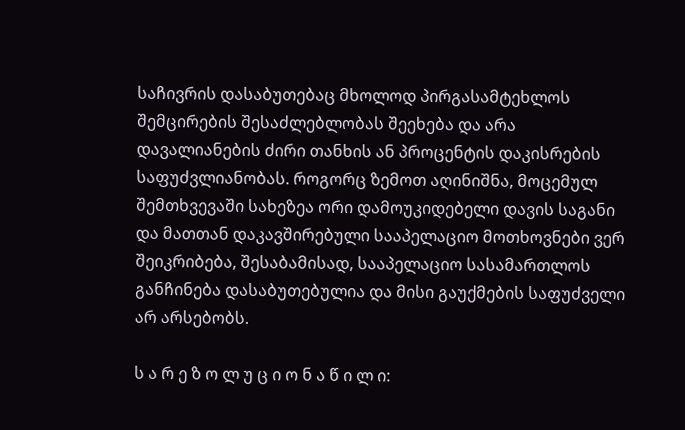საჩივრის დასაბუთებაც მხოლოდ პირგასამტეხლოს შემცირების შესაძლებლობას შეეხება და არა დავალიანების ძირი თანხის ან პროცენტის დაკისრების საფუძვლიანობას. როგორც ზემოთ აღინიშნა, მოცემულ შემთხვევაში სახეზეა ორი დამოუკიდებელი დავის საგანი და მათთან დაკავშირებული სააპელაციო მოთხოვნები ვერ შეიკრიბება, შესაბამისად, სააპელაციო სასამართლოს განჩინება დასაბუთებულია და მისი გაუქმების საფუძველი არ არსებობს.

ს ა რ ე ზ ო ლ უ ც ი ო ნ ა წ ი ლ ი: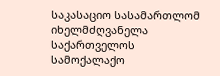საკასაციო სასამართლომ იხელმძღვანელა საქართველოს სამოქალაქო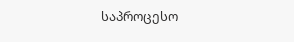საპროცესო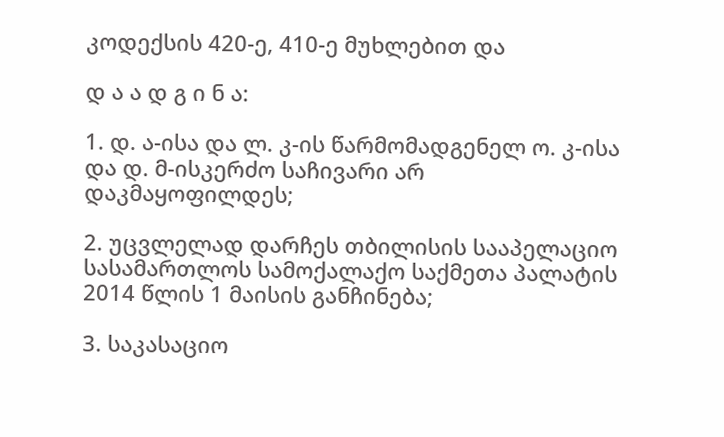კოდექსის 420-ე, 410-ე მუხლებით და

დ ა ა დ გ ი ნ ა:

1. დ. ა-ისა და ლ. კ-ის წარმომადგენელ ო. კ-ისა და დ. მ-ისკერძო საჩივარი არ დაკმაყოფილდეს;

2. უცვლელად დარჩეს თბილისის სააპელაციო სასამართლოს სამოქალაქო საქმეთა პალატის 2014 წლის 1 მაისის განჩინება;

3. საკასაციო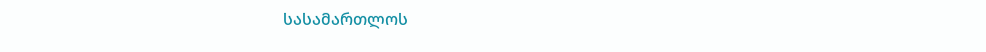სასამართლოს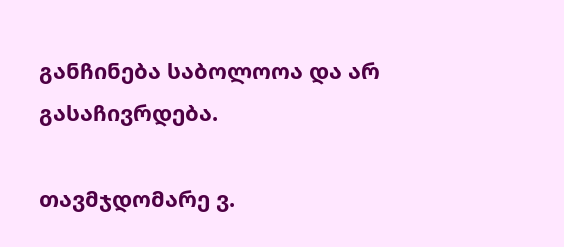განჩინება საბოლოოა და არ გასაჩივრდება.

თავმჯდომარე ვ.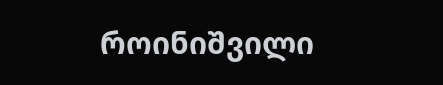როინიშვილი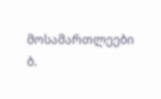მოსამართლეები ბ.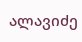ალავიძე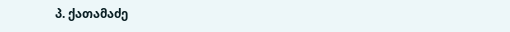პ. ქათამაძე